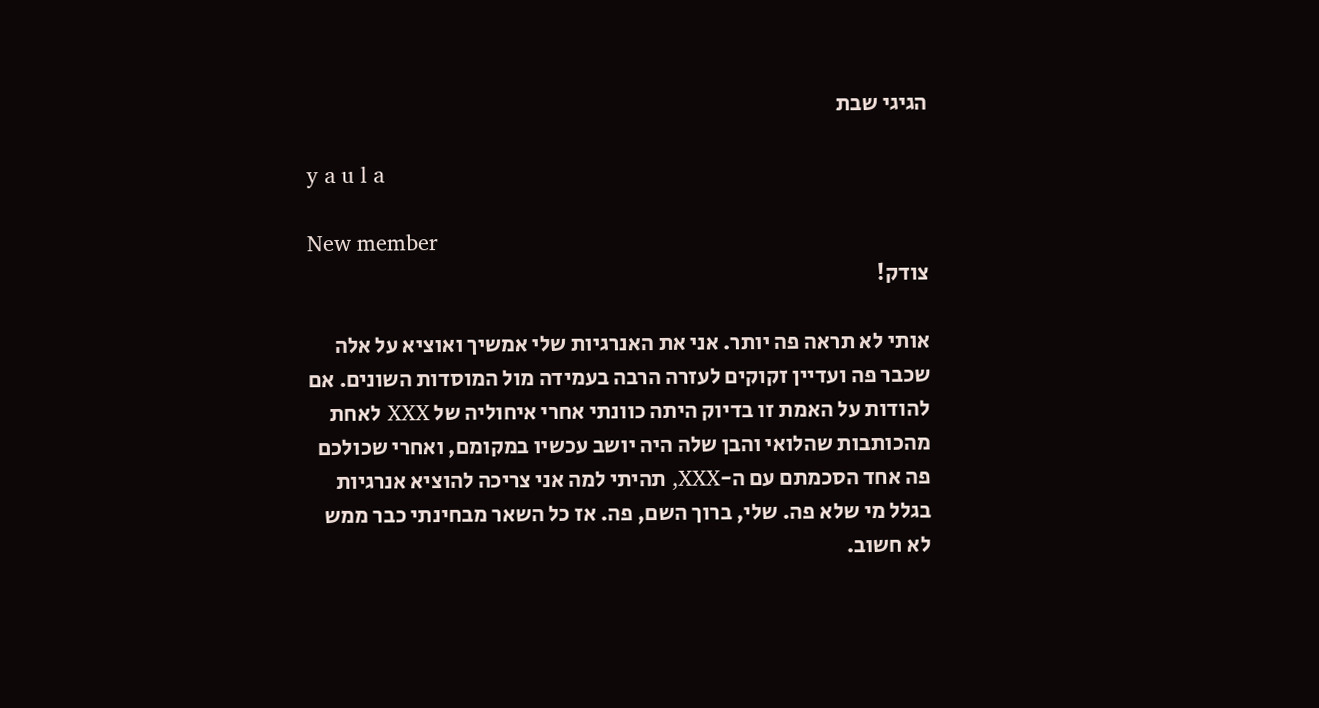הגיגי שבת

y a u l a

New member
צודק!

אותי לא תראה פה יותר. אני את האנרגיות שלי אמשיך ואוציא על אלה שכבר פה ועדיין זקוקים לעזרה הרבה בעמידה מול המוסדות השונים. אם להודות על האמת זו בדיוק היתה כוונתי אחרי איחוליה של XXX לאחת מהכותבות שהלואי והבן שלה היה יושב עכשיו במקומם, ואחרי שכולכם פה אחד הסכמתם עם ה-XXX, תהיתי למה אני צריכה להוציא אנרגיות בגלל מי שלא פה. שלי, ברוך השם, פה. אז כל השאר מבחינתי כבר ממש לא חשוב.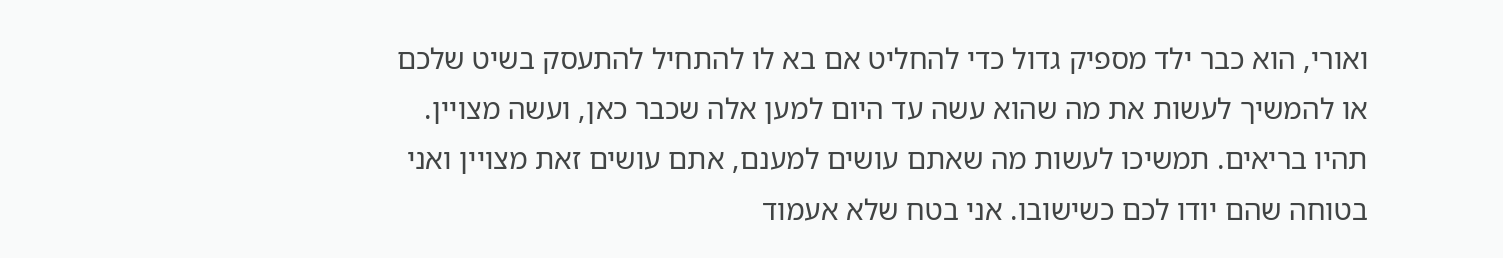ואורי, הוא כבר ילד מספיק גדול כדי להחליט אם בא לו להתחיל להתעסק בשיט שלכם או להמשיך לעשות את מה שהוא עשה עד היום למען אלה שכבר כאן, ועשה מצויין. תהיו בריאים. תמשיכו לעשות מה שאתם עושים למענם, אתם עושים זאת מצויין ואני בטוחה שהם יודו לכם כשישובו. אני בטח שלא אעמוד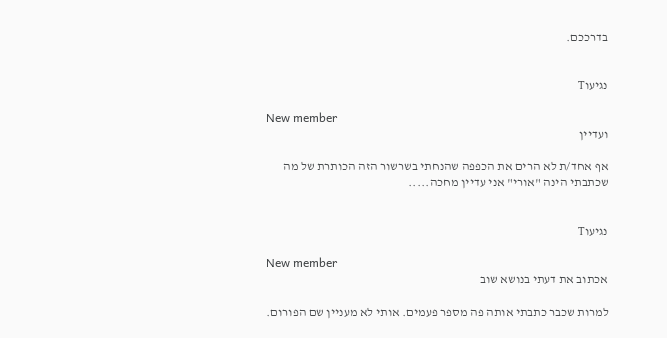בדרככם.


נגיעוT

New member
ועדיין

אף אחד/ת לא הרים את הכפפה שהנחתי בשרשור הזה הכותרת של מה שכתבתי הינה "אורי" אני עדיין מחכה.....


נגיעוT

New member
אכתוב את דעתי בנושא שוב

למרות שכבר כתבתי אותה פה מספר פעמים. אותי לא מעניין שם הפורום.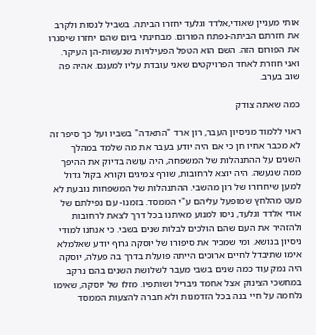אותי מעניין שאודי,אלדד וגלעד יחזרו הביתה. בשביל לנסות ולקרב את חזרתם הביתה-נפתח הפורום. מבחינתי ביום שהם יחזרו שיסגרו את הפורום הזה. השם הוא הטפל הפעילויות שנעשות-הן העיקר. ואני חוזרת לאחד הפרויקטים שאני עובדת עליו למענם. אהיה פה שוב בערב.

כמה שאתה צודק

ראוי ללמוד מניסיון העבר, רון ארד "התאדה" בשביו ועל כך סיפר זה לא מכבר אחיו חן כי אם היה יודע בעבר את מה שלמד במהלך השנים על ההתנהלות של המשפחה, היה עושה בדיוק את ההיפך ממה שנעשה. היה יוצא לרחובות, שורף צמיגים וקורא בקול גדול למען שיחרורו של רון מהשבי. ההתנהלות של המשפחות נובעת לא מעט מהלחץ שמופעל עליהם ע"י הממסד. בזמנו- עם נפילתם של אודי אלדד וגלעד, ניסו למנוע מאיתנו בכל דרך לצאת לרחובות ולהזהיר את העם שהם הולכים לבלות שנים בשבי. כי אנחנו למודי ניסיון בנושא. ומי שמכיר את סיפורו של יוסקה גרוף יודע שאלמלא אימו שתיבדל לחיים ארוכים הייתה פועלת בדרך בה פעלה, יוסקה היה נמק עוד כמה שנים בשבי מעבר לשלושת השנים בהם נרקב במחשכי הצינוק אצל אחמד גיבריל ושותפיו. מזלו של יוסקה, שאימו נלחמה על חיי בנה בכל הזדמנות ולא חברה להצעות הממסד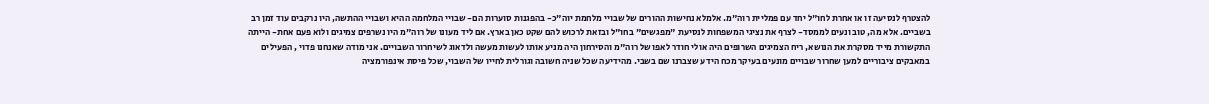להצטרף לנסיעה זו או אחרת לחו"ל יחד עם פמליית רוה"מ. אלמלא נחישות ההורים של שבויי מלחמת יוה"כ- בהפגנות סוערות הם- שבויי המלחמה ההיא ושבויי ההתשה, היו נרקבים עוד זמן רב בשביים. אלא מה, טוב ונעים לממסד- לצרף את נציגי המשפחות לנסיעת "מפגשים" בחו"ל ובזאת לרכוש להם שקט כאן בארץ. אם ליד מעונו של רוה"מ היו נשרפים צמיגים ולוא פעם אחת- הייתה התקשורת מייד מסקרת את הנושא, ריח הצמיגים השרופים היה אולי חודר לאפו של רוה"מ והסירחון היה מניע אותו לעשות מעשה ולדאוג לשיחרור השבויים. אני מודה שאנחנו פדוי , הפעילים במאבקים ציבוריים למען שחרור שבויים מונעים בעיקר מכח הידע שצברנו שם בשבי. מהידיעה שכל שניה חשובה וגורלית לחייו של השבוי, שכל פיסת אינפורמציה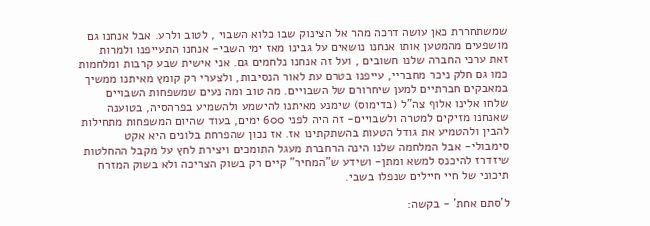שמשתחררת כאן עושה דרכה מהר אל הצינוק שבו כלוא השבוי , לטוב ולרע. אבל אנחנו גם מושפעים מהמטען אותו אנחנו נושאים על גבינו מאז ימי השבי- אנחנו התעייפנו ולמרות זאת ערכי החברה שלנו חשובים , ועל זה אנחנו נלחמים גם. אני אישית שבע קרבות ומלחמות כמו גם חלק ניכר מחבריי, עייפנו בטרם עת לאור הנסיבות, ולצערי רק קומץ מאיתנו ממשיך במאבקים חברתיים למען שיחרורם של השבויים. מה טוב ומה נעים שמשפחות השבויים שלחו אלינו אלוף צה"ל (בדימוס) שימנע מאיתנו להישמע ולהשמיע בפרהסיה, בטוענה שאנחנו מזיקים למטרה ולשבויים- זה היה לפני 600 ימים, בעוד שהיום המשפחות מתחילות להבין ולהטמיע את גודל הטעות בהשתקתינו אז. אז נכון שהפרחת בלונים היא אקט סימבולי- אבל המלחמה שלנו הינה הרחברת מעגל התומכים ויצירת לחץ על מקבל ההחלטות שיזדרז להיכנס למשא ומתן- ושידע ש"המחיר" קיים רק בשוק הצריכה ולא בשוק המזרח תיכוני של חיי חיילים שנפלו בשבי.

ל'סתם אחת' - בקשה: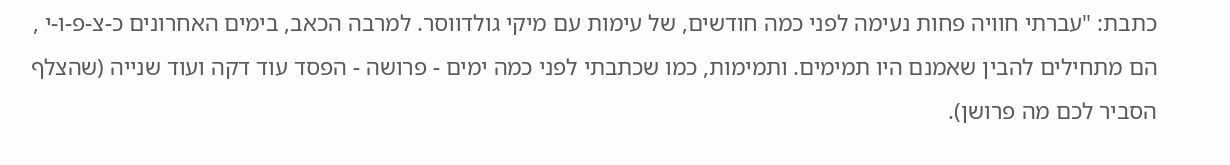כתבת: "עברתי חוויה פחות נעימה לפני כמה חודשים, של עימות עם מיקי גולדווסר. למרבה הכאב, בימים האחרונים כ-צ-פ-ו-י , הם מתחילים להבין שאמנם היו תמימים. ותמימות, כמו שכתבתי לפני כמה ימים - פרושה - הפסד עוד דקה ועוד שנייה (שהצלף הסביר לכם מה פרושן).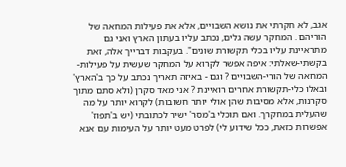אגב, לא חקרתי את נושא השבויים, אלא את פעילות המחאה של הוריהם . המחקר עשה גלים, נכתב עליו בעתון הארץ ואני גם מתראיינת עליו בכלי תקשורת שונים". בעקבות דברייך אלה, זאת בקשתי-שאלתי: איפה אפשר לקרוא על המחקר שעשית על פעילות-המחאה של הורי-השבויים ? וגם - באיזה תאריך נכתב על כך ב'הארץ' ובאלו כלי-תקשורת אחרים רואיינת ? אני מאד סקרן (ולא סתם מתוך סקרנות, אלא מסיבות שהן אולי יותר חשובות) לקרוא יותר על מה שהעלית במחקרך. ואם תוכלי ב'מסר' ישיר לכתובתי (יש ב'תפוז' אפשרות כזאת, ככל שידוע לי) לפרט מעט יותר על העימות עם אנא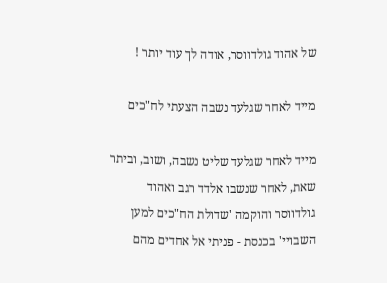של אהוד גולדווסר, אודה לך עוד יותר !

מייד לאחר שגלעד נשבה הצעתי לח"כים

מייד לאחר שגלעד שליט נשבה, ושוב, וביתר שאת, לאחר שנשבו אלדד רגב ואהוד גולדווסר והוקמה 'שדולת הח"כים למען השבויי' בכנסת - פניתי אל אחדים מהם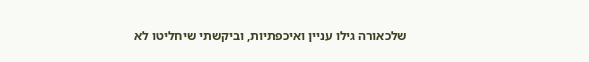שלכאורה גילו עניין ואיכפתיות, וביקשתי שיחליטו לא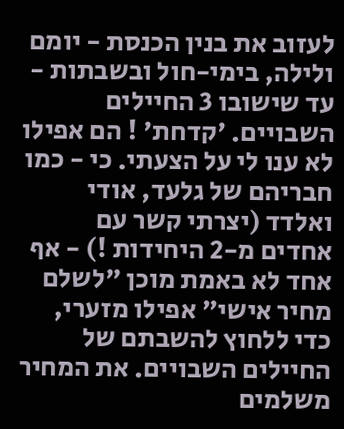לעזוב את בנין הכנסת - יומם ולילה, בימי-חול ובשבתות - עד שישובו 3 החיילים השבויים. 'קדחת' ! הם אפילו לא ענו לי על הצעתי. כי - כמו חבריהם של גלעד, אודי ואלדד (יצרתי קשר עם אחדים מ-2 היחידות !) - אף אחד לא באמת מוכן "לשלם מחיר אישי" אפילו מזערי, כדי ללחוץ להשבתם של החיילים השבויים. את המחיר משלמים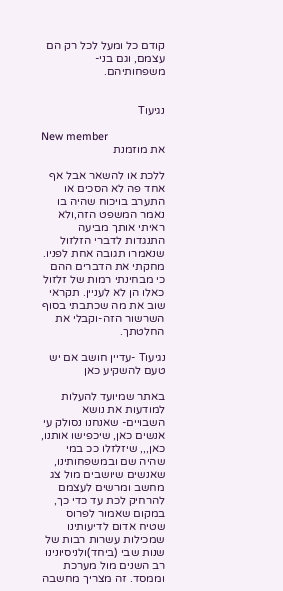קודם כל ומעל לכל רק הם עצמם, וגם בני-משפחותיהם.


נגיעוT

New member
את מוזמנת

ללכת או להשאר אבל אף אחד פה לא הסכים או התערב בויכוח שהיה בו נאמר המשפט הזה,ולא ראיתי אותך מביעה התנגדות לדברי הזלזול שנאמרו תגובה אחת לפניו. מחקתי את הדברים ההם כי מבחינתי רמות של זלזול כאלו הן לא לעניין. תקראי שוב את מה שכתבתי בסוף השרשור הזה-וקבלי את החלטתך.

נגיעוT -עדיין חושב אם יש טעם להשקיע כאן

באתר שמיועד להעלות למודעות את נושא השבויים- שאנחנו נסולק עי אנשים כאן, שיכפישו אותנו, כאן,,, שיזלזלו ככ במי שהיה שם ובמשפחותינו, שאנשים שיושבים מול צג מחשב ומרשים לעצמם להרחיק לכת עד כדי כך, במקום שאמור לפרוס שטיח אדום לדיעותינו שמכילות עשרות רבות של שנות שבי (ביחד)ולניסיונינו רב השנים מול מערכת וממסד. זה מצריך מחשבה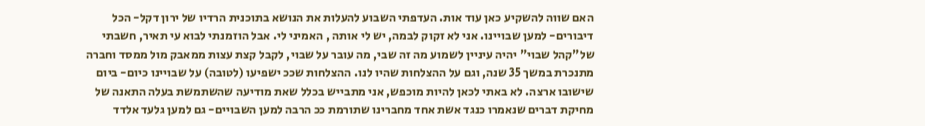האם שווה להשקיע כאן עוד אות. העדפתי השבוע להעלות את הנושא בתוכנית הרדיו של ירון דקל- הכל דיבורים- למען שבויינו. אני לא זקוק לבמה, יש לי אותה , האמיני לי. אבל הוזמנתי לבוא עי תאיר, חשבתי של"קהל שבוי" יהיה עיניין לשמוע מה זה שבי, מה עובר על שבוי, לקבל קצת עצות ממאבק מול ממסד וחברה מתנכרת במשך 35 שנה, וגם על ההצלחות שהיו לנו. ההצלחות שככ ישפיעו (לטובה) על שבויינו כיום- ביום שישובו ארצה. לא באתי לכאן להיות מוכפש, אני מתבייש בכלל שאת מודיעה שהשתמשת בעלה התאנה של מחיקת דברים שנאמרו כנגד אשת אחד מחברינו שתורמת ככ הרבה למען השבויים- גם למען גלעד אלדד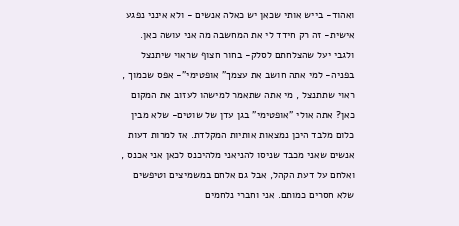ואהוד- בייש אותי שכאן יש כאלה אנשים - ולא אינני נפגע אישית- זה רק חידד לי את המחשבה מה אני עושה כאן. ולגבי יעל שהצלחתם לסלק- בחור חצוף שראוי שיתנצל בפניה- למי אתה חושב את עצמך" אופטימי"- אפס שכמוך , ראוי שתתנצל , מי אתה שתאמר למישהו לעזוב את המקום כאן? אתה אולי "אופטימי" בגן עדן של שוטים- שלא מבין כלום מלבד היכן נמצאות אותיות המקלדת. אז למרות דעות אנשים שאני מכבד שניסו להניאני מלהיכנס לכאן אני אכנס , ואלחם על דעת הקהל, אבל גם אלחם במשמיצים וטיפשים שלא חסרים כמותם. אני וחברי נלחמים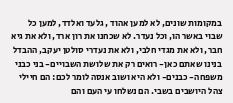במקומות שונים, לא למען אהוד , גלעד ואלדד, למען כל שבוי באשר הו, וכל נעדר. לא שכחנו את רון ארד, ולא את גיא חבר, ולא את מגדי חלבי, ולא את נעדרי סולטן יעקב, ההבדל בנינו שאתם כאן- רואים רק את שלושת השבויים- בני כבני משפחה- כבנים- ולא היא ושוב אנסה לומר לכם: הם חיילי צהל היושבים בשבי. הם נשלחו עי העם והם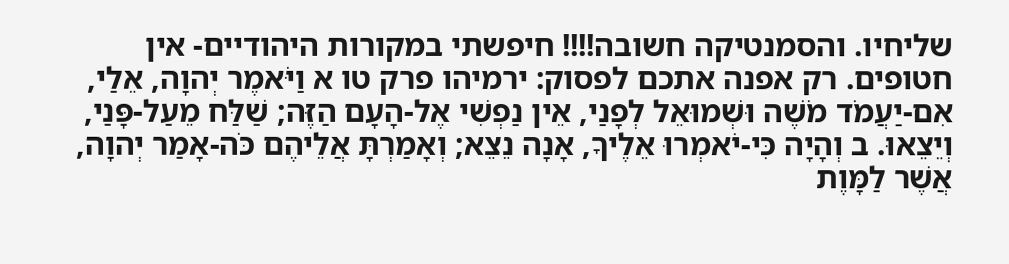שליחיו. והסמנטיקה חשובה!!!! חיפשתי במקורות היהודיים- אין חטופים. רק אפנה אתכם לפסוק: ירמיהו פרק טו א וַיֹּאמֶר יְהוָה, אֵלַי, אִם-יַעֲמֹד מֹשֶׁה וּשְׁמוּאֵל לְפָנַי, אֵין נַפְשִׁי אֶל-הָעָם הַזֶּה; שַׁלַּח מֵעַל-פָּנַי, וְיֵצֵאוּ. ב וְהָיָה כִּי-יֹאמְרוּ אֵלֶיךָ, אָנָה נֵצֵא; וְאָמַרְתָּ אֲלֵיהֶם כֹּה-אָמַר יְהוָה, אֲשֶׁר לַמָּוֶת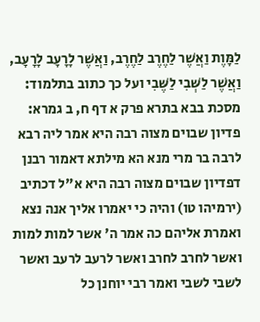לַמָּוֶת וַאֲשֶׁר לַחֶרֶב לַחֶרֶב, וַאֲשֶׁר לָרָעָב לָרָעָב, וַאֲשֶׁר לַשְּׁבִי לַשֶּׁבִי ועל כך כתוב בתלמוד: מסכת בבא בתרא פרק א דף ח, ב גמרא: פדיון שבוים מצוה רבה היא אמר ליה רבא לרבה בר מרי מנא הא מילתא דאמור רבנן דפדיון שבוים מצוה רבה היא א"ל דכתיב (ירמיהו טו) והיה כי יאמרו אליך אנה נצא ואמרת אליהם כה אמר ה' אשר למות למות ואשר לחרב לחרב ואשר לרעב לרעב ואשר לשבי לשבי ואמר רבי יוחנן כל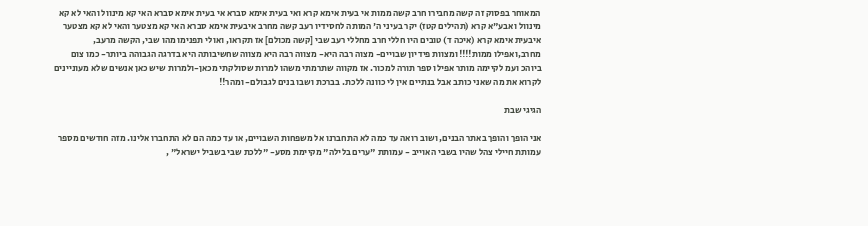המאוחר בפסוק זה קשה מחבירו חרב קשה ממות אי בעית אימא קרא ואי בעית אימא סברא אי בעית אימא סברא האי קא מינוול והאי לא קא מינוול ואבע"א קרא (תהילים קטז) יקר בעיני ה' המותה לחסידיו רעב קשה מחרב איבעית אימא סברא האי קא מצטער והאי לא קא מצטער איבעית אימא קרא (איכה ד) טובים היו חללי חרב מחללי רעב שבי [קשה מכולם] אז תקראו, ואולי תפנימו מהו שבי, הקשה מרעב, מחרב,ואפילו ממות!!!! ומצוות פידיון שבויים- מצוה רבה היא- מצווה רבה היא מצווה שחשיבותה היא בדרגה הגבוהה ביותר- כמו צום ביוהכ ועמ לקיימה מותר אפילו ספר תורה למכור. אז מקווה שתרמתי משהו למרות שסולקתי מכאן-ולמרות שיש כאן אנשים שלא מעוניינים לקרוא את מה שאני כותב אבל בנתיים אין לי כוונה ללכת. בברכת ושבו בנים לגבולם- ומהר!!

הגיגי שבת

אני הופך והופך באתר הבנים, ושוב רואה עד כמה לא התחברנו אל משפחות השבויים, או עד כמה הם לא התחברו אלינו. מזה חודשים מספר עמותת חיילי צהל שהיו בשבי האוייב - עמותת "ערים בלילה" מקיימת מסע- "ללכת שבי בשביל ישראל" ,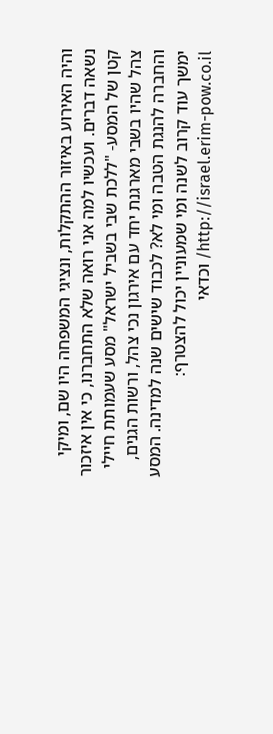והיה האירוע באיזור ההתקלות, ונציגי המשפחה היו שם, ומיקי נשאה דברים. ועכשיו למה אני רואה שלא התחברנו, כי אין איזכור קטן של המסע- "ללכת שבי בשביל ישראל" מסע שעמותת חיילי צהל שהיו בשבי מארגנת יחד עם אירגון נכי צהל, ורשות הגנים, והחברה להנגת הטבה ומי לא? לכבוד שישים שנה למדינה. המסע ימשך עוד קרוב לשנה ומי שמעוניין יכול להצטרף: http://israel.erim-pow.co.il/ וכדאי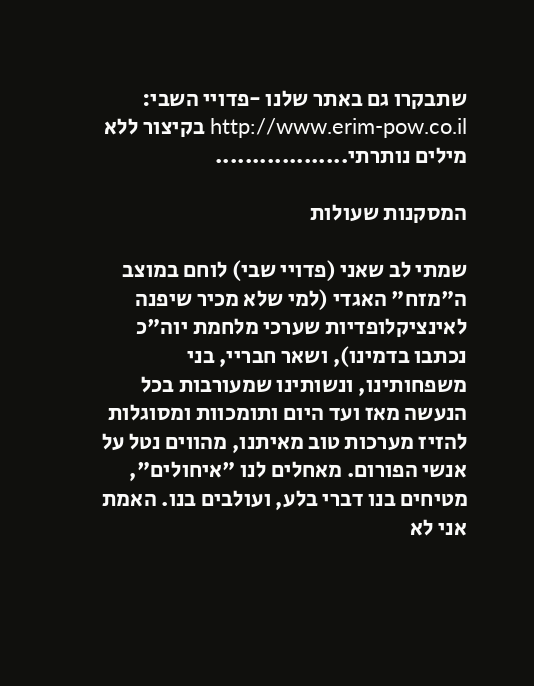שתבקרו גם באתר שלנו -פדויי השבי: http://www.erim-pow.co.il בקיצור ללא מילים נותרתי..................

המסקנות שעולות

שמתי לב שאני (פדויי שבי) לוחם במוצב ה"מזח" האגדי (למי שלא מכיר שיפנה לאינציקלופדיות שערכי מלחמת יוה"כ נכתבו בדמינו), ושאר חבריי, בני משפחותינו, ונשותינו שמעורבות בכל הנעשה מאז ועד היום ותומכוות ומסוגלות להזיז מערכות טוב מאיתנו, מהווים נטל על אנשי הפורום. מאחלים לנו "איחולים", מטיחים בנו דברי בלע, ועולבים בנו. האמת אני לא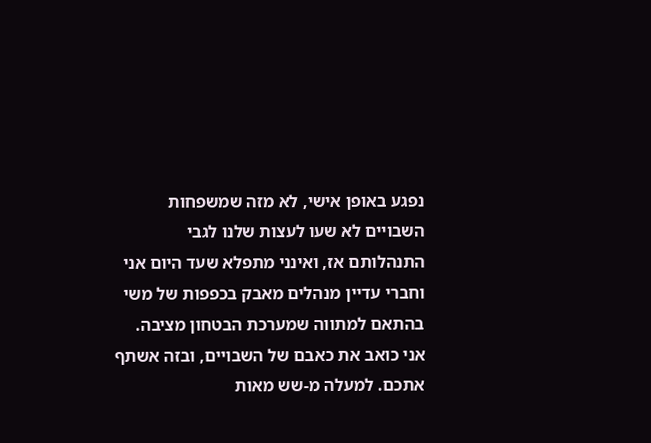נפגע באופן אישי, לא מזה שמשפחות השבויים לא שעו לעצות שלנו לגבי התנהלותם אז, ואינני מתפלא שעד היום אני וחברי עדיין מנהלים מאבק בכפפות של משי בהתאם למתווה שמערכת הבטחון מציבה. אני כואב את כאבם של השבויים, ובזה אשתף אתכם. למעלה מ-שש מאות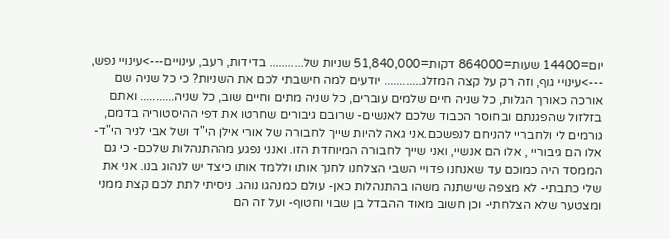יום=14400 שעות=864000 דקות=51,840,000 שניות של........... בדידות, רעב, עינויים--->עינויי נפש, --->עינויי גוף, וזה רק על קצה המזלג............ יודעים למה חישבתי לכם את השניות? כי כל שניה שם אורכה כאורך הגלות, כל שניה חיים שלמים עוברים, כל שניה מתים וחיים שוב, כל שניה........... ואתם בזלזול שהפגנתם ובחוסר הכבוד שלכם לאנשים- שרובם גיבורים שחרטו את דפי ההיסטוריה בדמם, גורמים לי ולחבריי להניחם לנפשכם.אני גאה להיות שייך לחבורה של אורי אילן הי"ד ושל אבי לניר הי"ד- אלו הם גיבוריי , אלו הם אנשיי, ואני שייך לחבורה המיוחדת הזו. ואנני נפגע מההתנהלות שלכם- כי גם הממסד היה כמוכם עד שאנחנו פדויי השבי הצלחנו לחנך אותו וללמד אותו כיצד יש לנהוג בנו. אני את שלי כתבתי- לא מצפה שישתנה משהו בהתנהלות כאן- עולם כמנהגו נוהג. ניסיתי לתת לכם קצת ממני ומצטער שלא הצלחתי- וכן חשוב מאוד ההבדל בן שבוי וחטוף- ועל זה הם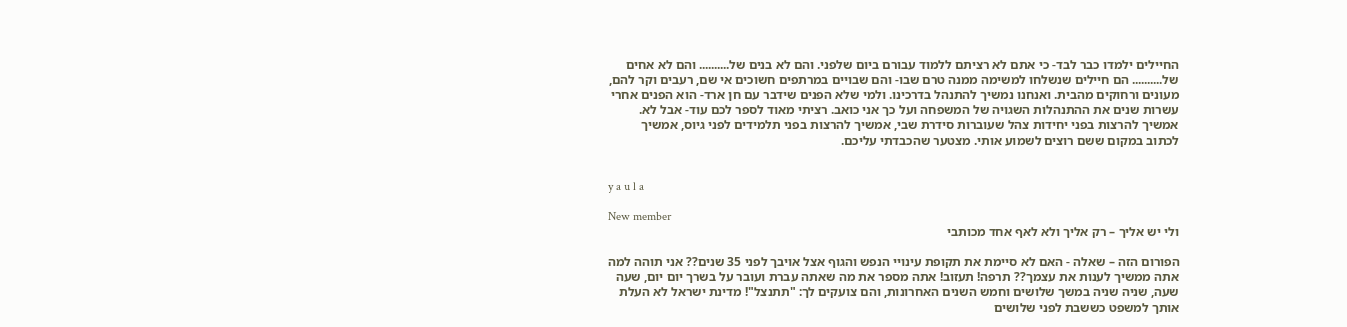החיילים ילמדו כבר לבד- כי אתם לא רציתם ללמוד עבורם ביום שלפני. והם לא בנים של.......... והם לא אחים של.......... הם חיילים שנשלחו למשימה ממנה טרם שבו- והם שבויים במרתפים חשוכים אי שם, רעבים וקר להם, מעונים ורחוקים מהבית. ואנחנו נמשיך להתנהל בדרכינו. ולמי שלא הפנים שידבר עם חן ארד- הוא הפנים אחרי עשרות שנים את ההתנהלות השגויה של המשפחה ועל כך אני כואב. רציתי מאוד לספר לכם עוד- אבל לא. אמשיך להרצות בפני יחידות צהל שעוברות סידרת שבי, אמשיך להרצות בפני תלמידים לפני גיוס, אמשיך לכתוב במקום ששם רוצים לשמוע אותי. מצטער שהכבדתי עליכם.


y a u l a

New member
ולי יש אליך – רק אליך ולא לאף אחד מכותבי

הפורום הזה – שאלה - האם לא סיימת את תקופת עינויי הנפש והגוף אצל אויבך לפני 35 שנים?? אני תוהה למה אתה ממשיך לענות את עצמך?? תרפה! תעזוב! אתה מספר את מה שאתה עברת ועובר על בשרך יום יום, שעה שעה, שניה שניה במשך שלושים וחמש השנים האחרונות, והם צועקים לך: "תתנצל"! מדינת ישראל לא העלת אותך למשפט כששבת לפני שלושים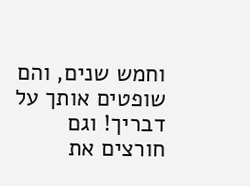וחמש שנים, והם שופטים אותך על דבריך! וגם חורצים את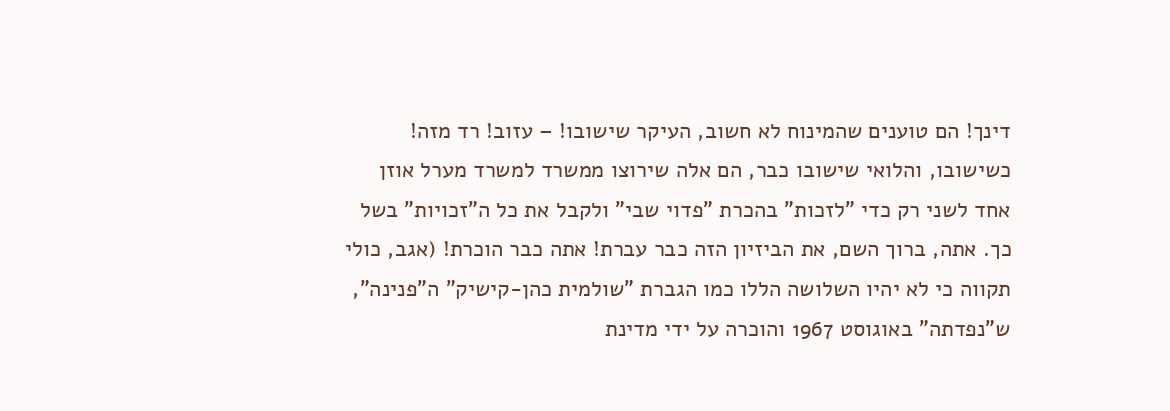דינך! הם טוענים שהמינוח לא חשוב, העיקר שישובו! – עזוב! רד מזה! כשישובו, והלואי שישובו כבר, הם אלה שירוצו ממשרד למשרד מערל אוזן אחד לשני רק כדי "לזכות" בהכרת "פדוי שבי" ולקבל את כל ה"זכויות" בשל כך. אתה, ברוך השם, את הביזיון הזה כבר עברת! אתה כבר הוכרת! (אגב, כולי תקווה כי לא יהיו השלושה הללו כמו הגברת "שולמית כהן-קישיק" ה"פנינה", ש"נפדתה" באוגוסט 1967 והוכרה על ידי מדינת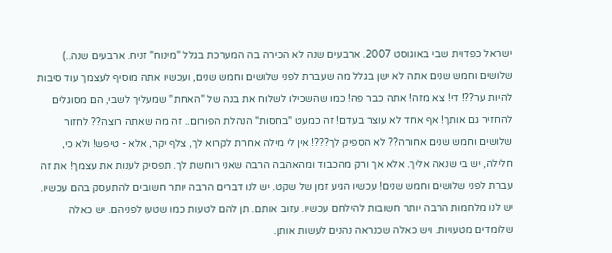ישראל כפדוית שבי באוגוסט 2007. ארבעים שנה לא הכירה בה המערכת בגלל "מינוח" זניח. ארבעים שנה..) שלושים וחמש שנים אתה לא ישן בגלל מה שעברת לפני שלושים וחמש שנים, ועכשיו אתה מוסיף לעצמך עוד סיבות להיות ער??! די! צא מזה! אתה כבר פה! כמו שהשכילו לשלוח את בנה של "האחת" שמעליך לשבי, הם מסוגלים להחזיר גם אותך! אף אחד לא עוצר בעדם! זה כמעט "בחסות" הנהלת הפורום.. זה מה שאתה רוצה?? לחזור שלושים וחמש שנים אחורה?? לא הספיק לך???! אין לי מילה אחרת לקרוא לך, צלף יקר, אלא - טיפש! ולא כי, חלילה, יש בי שנאה אליך. אלא אך ורק מהכבוד ומהאהבה הרבה שאני רוחשת לך. תפסיק לענות את עצמך! את זה עברת לפני שלושים וחמש שנים! עכשיו הגיע זמן של שקט. יש לנו דברים הרבה יותר חשובים להתעסק בהם עכשיו. יש לנו מלחמות הרבה יותר חשובות להילחם עכשיו. עזוב אותם. תן להם לטעות כמו שטעו לפניהם. יש כאלה שלומדים מטעויות. ויש כאלה שכנראה נהנים לעשות אותן.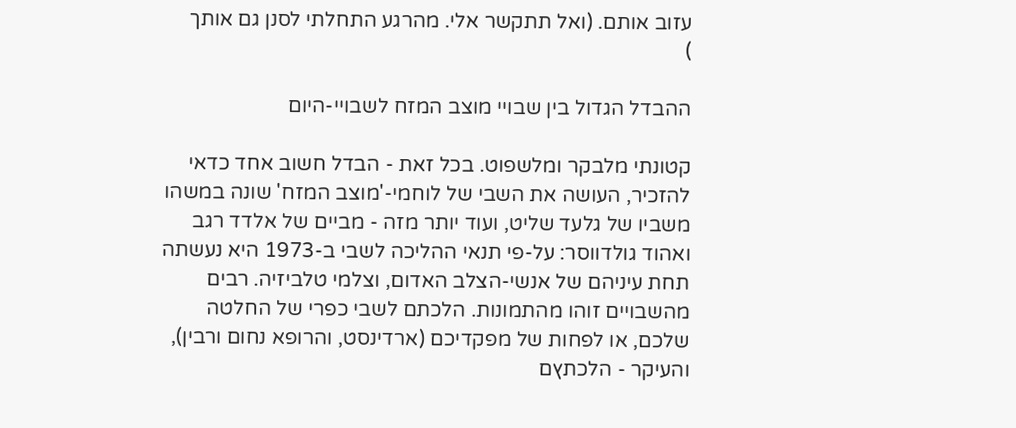עזוב אותם. (ואל תתקשר אלי. מהרגע התחלתי לסנן גם אותך
)

ההבדל הגדול בין שבויי מוצב המזח לשבויי-היום

קטונתי מלבקר ומלשפוט. בכל זאת - הבדל חשוב אחד כדאי להזכיר, העושה את השבי של לוחמי-'מוצב המזח' שונה במשהו משביו של גלעד שליט, ועוד יותר מזה - מביים של אלדד רגב ואהוד גולדווסר: על-פי תנאי ההליכה לשבי ב-1973 היא נעשתה תחת עיניהם של אנשי-הצלב האדום, וצלמי טלביזיה. רבים מהשבויים זוהו מהתמונות. הלכתם לשבי כפרי של החלטה שלכם, או לפחות של מפקדיכם (ארדינסט, והרופא נחום ורבין), והעיקר - הלכתץם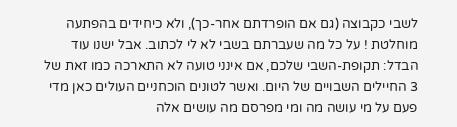לשבי כקבוצה (גם אם הופרדתם אחר-כך), ולא כיחידים בהפתעה מוחלטת ! על כל מה שעברתם בשבי לא לי לכתוב. אבל ישנו עוד הבדל: תקופת-השבי שלכם, אם אינני טועה לא התארכה כמו זאת של 3 החיילים השבויים של היום. ואשר לטונים הוכחניים העולים כאן מדי פעם על מי עושה מה ומי מפרסם מה עושים אלה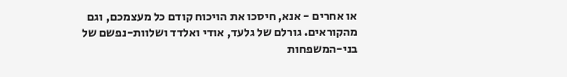או אחרים - אנא, חיסכו את הויכוח קודם כל מעצמכם, וגם מהקוראים. גורלם של גלעד, אודי ואלדד ושלוות-נפשם של בני-המשפחות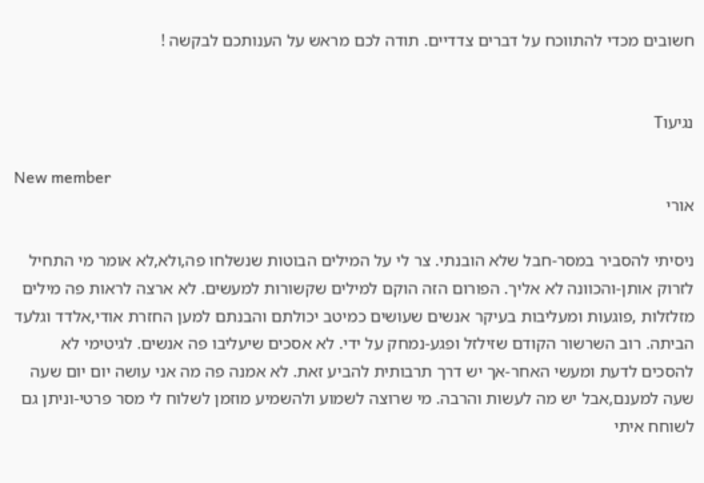חשובים מכדי להתווכח על דברים צדדיים. תודה לכם מראש על הענותכם לבקשה !


נגיעוT

New member
אורי

ניסיתי להסביר במסר-חבל שלא הובנתי. צר לי על המילים הבוטות שנשלחו פה,ולא,לא אומר מי התחיל לזרוק אותן-והכוונה לא אליך. הפורום הזה הוקם למילים שקשורות למעשים. לא ארצה לראות פה מילים מזלזלות ,פוגעות ומעליבות בעיקר אנשים שעושים כמיטב יכולתם והבנתם למען החזרת אודי,אלדד וגלעד הביתה. רוב השרשור הקודם שזילזל ופגע-נמחק על ידי. לא אסכים שיעליבו פה אנשים. לגיטימי לא להסכים לדעת ומעשי האחר-אך יש דרך תרבותית להביע זאת. לא אמנה פה מה אני עושה יום יום שעה שעה למענם,אבל יש מה לעשות והרבה. מי שרוצה לשמוע ולהשמיע מוזמן לשלוח לי מסר פרטי-וניתן גם לשוחח איתי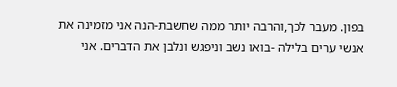בפון. מעבר לכך,והרבה יותר ממה שחשבת-הנה אני מזמינה את אנשי ערים בלילה -בואו נשב וניפגש ונלבן את הדברים. אני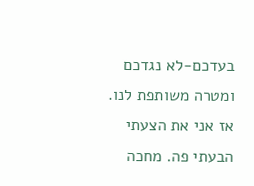בעדכם-לא נגדכם ומטרה משותפת לנו. אז אני את הצעתי הבעתי פה. מחכה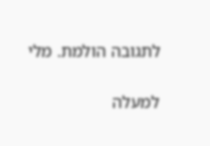לתגובה הולמת. מלי

למעלה